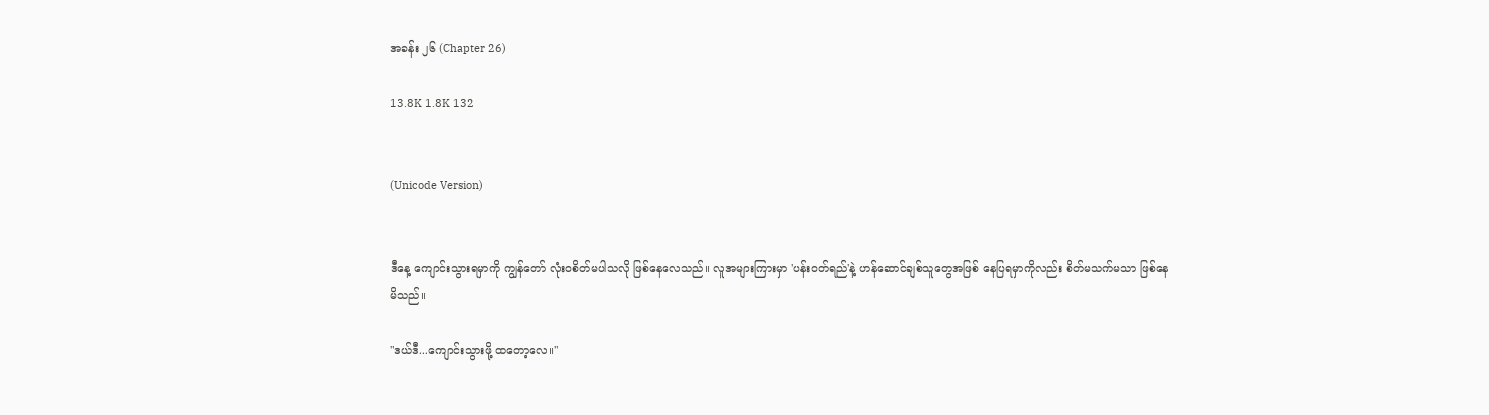အခန်း ၂၆ (Chapter 26)

13.8K 1.8K 132


(Unicode Version)


ဒီနေ့ ကျောင်းသွားရမှာကို ကျွန်တော် လုံးဝစိတ်မပါသလို ဖြစ်နေလေသည်။ လူအများကြားမှာ 'ပန်းဝတ်ရည်'နဲ့ ဟန်ဆောင်ချစ်သူတွေအဖြစ် နေပြရမှာကိုလည်း စိတ်မသက်မသာ ဖြစ်နေမိသည်။

"ဒယ်ဒီ...ကျောင်းသွားဖို့ ထတော့လေ။"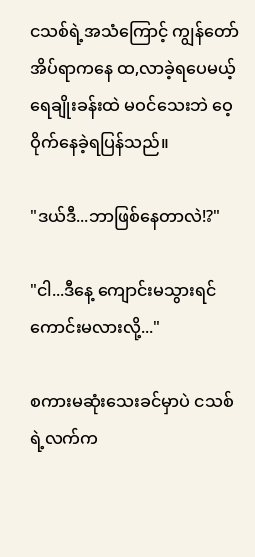ငသစ်ရဲ့အသံကြောင့် ကျွန်တော် အိပ်ရာကနေ ထ,လာခဲ့ရပေမယ့် ရေချိုးခန်းထဲ မဝင်သေးဘဲ ဝေ့ဝိုက်နေခဲ့ရပြန်သည်။

"ဒယ်ဒီ...ဘာဖြစ်နေတာလဲ!?"

"ငါ...ဒီနေ့ ကျောင်းမသွားရင် ကောင်းမလားလို့..."

စကားမဆုံးသေးခင်မှာပဲ ငသစ်ရဲ့လက်က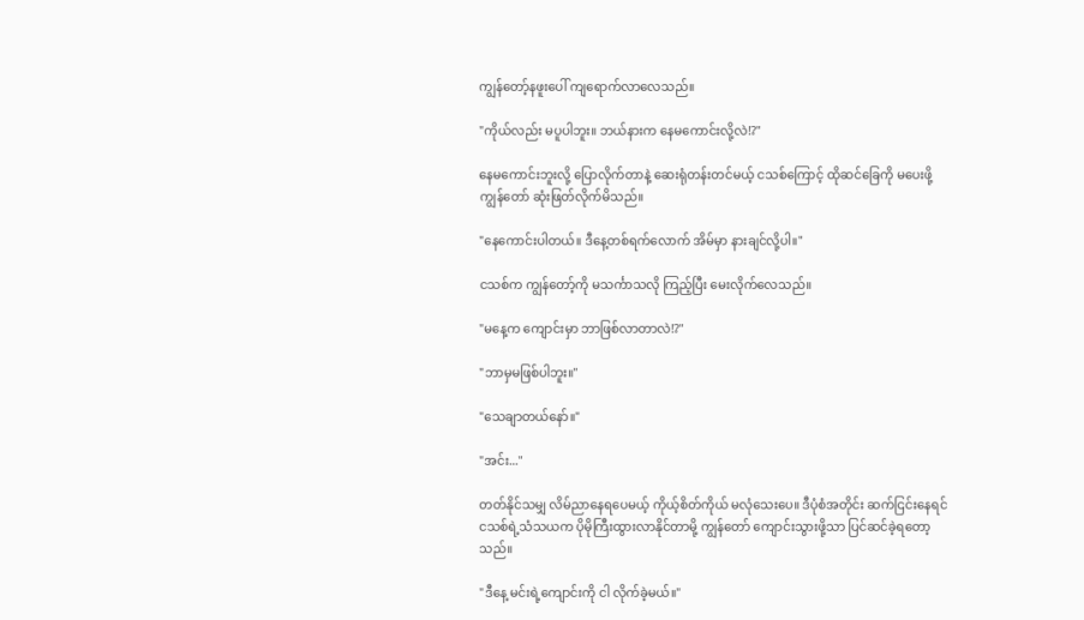ကျွန်တော့်နဖူးပေါ် ကျရောက်လာလေသည်။

"ကိုယ်လည်း မပူပါဘူး။ ဘယ်နားက နေမကောင်းလို့လဲ!?"

နေမကောင်းဘူးလို့ ပြောလိုက်တာနဲ့ ဆေးရုံတန်းတင်မယ့် ငသစ်ကြောင့် ထိုဆင်ခြေကို မပေးဖို့ ကျွန်တော် ဆုံးဖြတ်လိုက်မိသည်။

"နေကောင်းပါတယ်။ ဒီနေ့တစ်ရက်လောက် အိမ်မှာ နားချင်လို့ပါ။"

ငသစ်က ကျွန်တော့်ကို မသင်္ကာသလို ကြည့်ပြီး မေးလိုက်လေသည်။

"မနေ့က ကျောင်းမှာ ဘာဖြစ်လာတာလဲ!?"

"ဘာမှမဖြစ်ပါဘူး။"

"သေချာတယ်နော်။"

"အင်း..."

တတ်နိုင်သမျှ လိမ်ညာနေရပေမယ့် ကိုယ့်စိတ်ကိုယ် မလုံသေးပေ။ ဒီပုံစံအတိုင်း ဆက်ငြင်းနေရင် ငသစ်ရဲ့သံသယက ပိုမိုကြီးထွားလာနိုင်တာမို့ ကျွန်တော် ကျောင်းသွားဖို့သာ ပြင်ဆင်ခဲ့ရတော့သည်။

"ဒီနေ့ မင်းရဲ့ကျောင်းကို ငါ လိုက်ခဲ့မယ်။"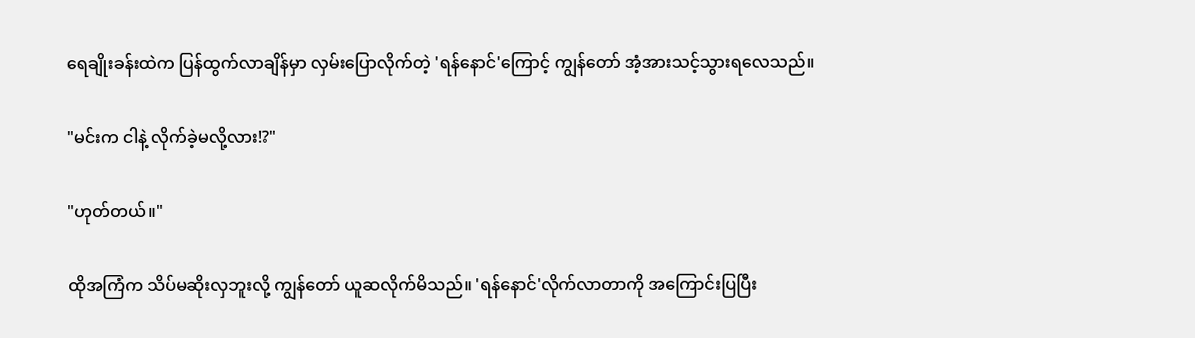ရေချိုးခန်းထဲက ပြန်ထွက်လာချိန်မှာ လှမ်းပြောလိုက်တဲ့ 'ရန်နောင်'ကြောင့် ကျွန်တော် အံ့အားသင့်သွားရလေသည်။

"မင်းက ငါနဲ့ လိုက်ခဲ့မလို့လား!?"

"ဟုတ်တယ်။"

ထိုအကြံက သိပ်မဆိုးလှဘူးလို့ ကျွန်တော် ယူဆလိုက်မိသည်။ 'ရန်နောင်'လိုက်လာတာကို အကြောင်းပြပြီး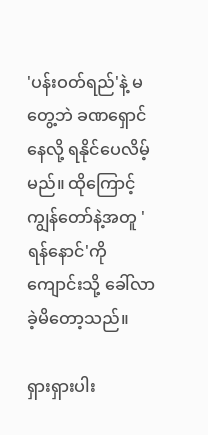'ပန်းဝတ်ရည်'နဲ့ မတွေ့ဘဲ ခဏရှောင်နေလို့ ရနိုင်ပေလိမ့်မည်။ ထိုကြောင့် ကျွန်တော်နဲ့အတူ 'ရန်နောင်'ကို ကျောင်းသို့ ခေါ်လာခဲ့မိတော့သည်။

ရှားရှားပါး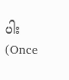ပါး                                             (Once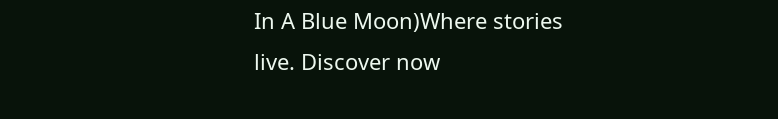In A Blue Moon)Where stories live. Discover now